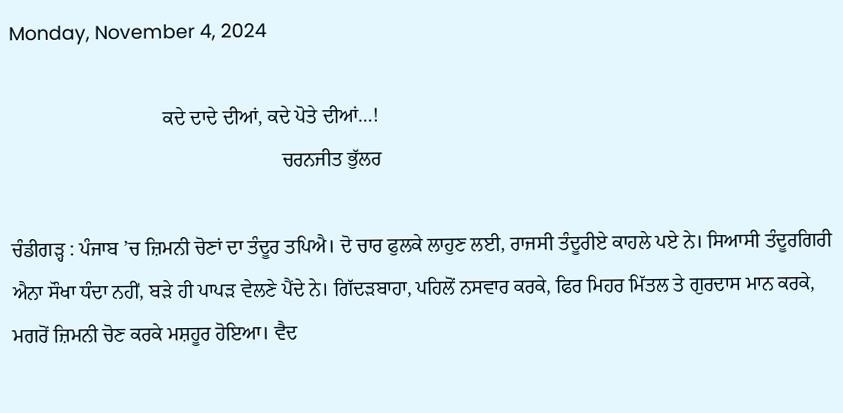Monday, November 4, 2024

                               ਕਦੇ ਦਾਦੇ ਦੀਆਂ, ਕਦੇ ਪੋਤੇ ਦੀਆਂ…!
                                                       ਚਰਨਜੀਤ ਭੁੱਲਰ

ਚੰਡੀਗੜ੍ਹ : ਪੰਜਾਬ ’ਚ ਜ਼ਿਮਨੀ ਚੋਣਾਂ ਦਾ ਤੰਦੂਰ ਤਪਿਐ। ਦੋ ਚਾਰ ਫੁਲਕੇ ਲਾਹੁਣ ਲਈ, ਰਾਜਸੀ ਤੰਦੂਰੀਏ ਕਾਹਲੇ ਪਏ ਨੇ। ਸਿਆਸੀ ਤੰਦੂਰਗਿਰੀ ਐਨਾ ਸੌਖਾ ਧੰਦਾ ਨਹੀਂ, ਬੜੇ ਹੀ ਪਾਪੜ ਵੇਲਣੇ ਪੈਂਦੇ ਨੇ। ਗਿੱਦੜਬਾਹਾ, ਪਹਿਲੋਂ ਨਸਵਾਰ ਕਰਕੇ, ਫਿਰ ਮਿਹਰ ਮਿੱਤਲ ਤੇ ਗੁਰਦਾਸ ਮਾਨ ਕਰਕੇ, ਮਗਰੋਂ ਜ਼ਿਮਨੀ ਚੋਣ ਕਰਕੇ ਮਸ਼ਹੂਰ ਹੋਇਆ। ਵੈਦ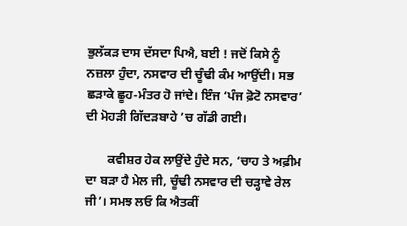ਭੁਲੱਕੜ ਦਾਸ ਦੱਸਦਾ ਪਿਐ, ਬਈ ! ਜਦੋਂ ਕਿਸੇ ਨੂੰ ਨਜ਼ਲਾ ਹੁੰਦਾ, ਨਸਵਾਰ ਦੀ ਚੂੰਢੀ ਕੰਮ ਆਉਂਦੀ। ਸਭ ਛੜਾਕੇ ਛੂਹ-ਮੰਤਰ ਹੋ ਜਾਂਦੇ। ਇੰਜ ‘ਪੰਜ ਫ਼ੋਟੋ ਨਸਵਾਰ’ ਦੀ ਮੋਹੜੀ ਗਿੱਦੜਬਾਹੇ ’ਚ ਗੱਡੀ ਗਈ।

       ਕਵੀਸ਼ਰ ਹੇਕ ਲਾਉਂਦੇ ਹੁੰਦੇ ਸਨ, ‘ਚਾਹ ਤੇ ਅਫ਼ੀਮ ਦਾ ਬੜਾ ਹੈ ਮੇਲ ਜੀ, ਚੂੰਢੀ ਨਸਵਾਰ ਦੀ ਚੜ੍ਹਾਵੇ ਰੇਲ ਜੀ’। ਸਮਝ ਲਓ ਕਿ ਐਤਕੀਂ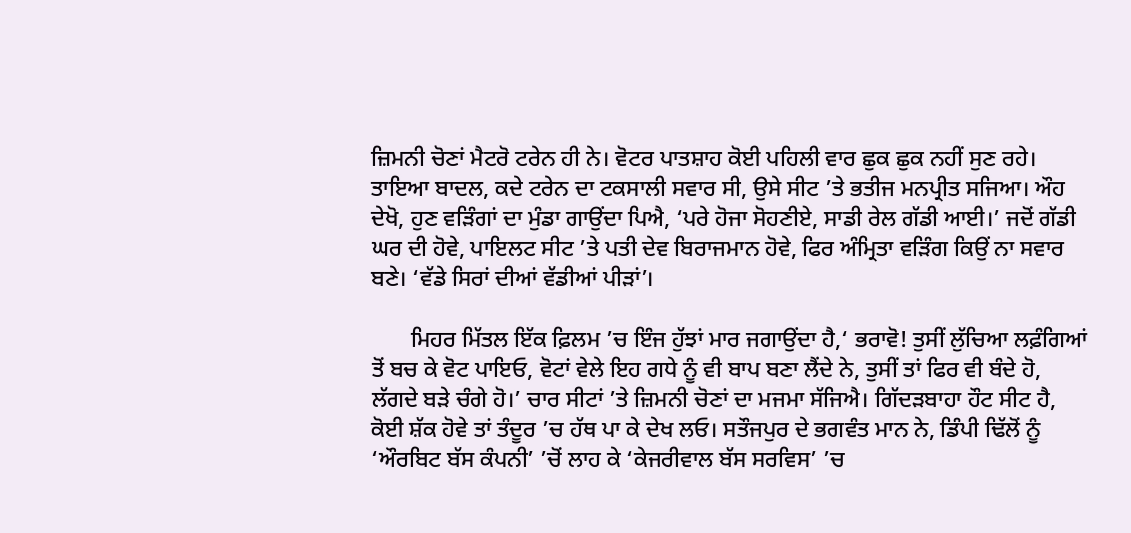ਜ਼ਿਮਨੀ ਚੋਣਾਂ ਮੈਟਰੋ ਟਰੇਨ ਹੀ ਨੇ। ਵੋਟਰ ਪਾਤਸ਼ਾਹ ਕੋਈ ਪਹਿਲੀ ਵਾਰ ਛੁਕ ਛੁਕ ਨਹੀਂ ਸੁਣ ਰਹੇ। ਤਾਇਆ ਬਾਦਲ, ਕਦੇ ਟਰੇਨ ਦਾ ਟਕਸਾਲੀ ਸਵਾਰ ਸੀ, ਉਸੇ ਸੀਟ ’ਤੇ ਭਤੀਜ ਮਨਪ੍ਰੀਤ ਸਜਿਆ। ਔਹ ਦੇਖੋ, ਹੁਣ ਵੜਿੰਗਾਂ ਦਾ ਮੁੰਡਾ ਗਾਉਂਦਾ ਪਿਐ, ‘ਪਰੇ ਹੋਜਾ ਸੋਹਣੀਏ, ਸਾਡੀ ਰੇਲ ਗੱਡੀ ਆਈ।’ ਜਦੋਂ ਗੱਡੀ ਘਰ ਦੀ ਹੋਵੇ, ਪਾਇਲਟ ਸੀਟ ’ਤੇ ਪਤੀ ਦੇਵ ਬਿਰਾਜਮਾਨ ਹੋਵੇ, ਫਿਰ ਅੰਮ੍ਰਿਤਾ ਵੜਿੰਗ ਕਿਉਂ ਨਾ ਸਵਾਰ ਬਣੇ। ‘ਵੱਡੇ ਸਿਰਾਂ ਦੀਆਂ ਵੱਡੀਆਂ ਪੀੜਾਂ’।

       ਮਿਹਰ ਮਿੱਤਲ ਇੱਕ ਫ਼ਿਲਮ ’ਚ ਇੰਜ ਹੁੱਝਾਂ ਮਾਰ ਜਗਾਉਂਦਾ ਹੈ,‘ ਭਰਾਵੋ! ਤੁਸੀਂ ਲੁੱਚਿਆ ਲਫ਼ੰਗਿਆਂ ਤੋਂ ਬਚ ਕੇ ਵੋਟ ਪਾਇਓ, ਵੋਟਾਂ ਵੇਲੇ ਇਹ ਗਧੇ ਨੂੰ ਵੀ ਬਾਪ ਬਣਾ ਲੈਂਦੇ ਨੇ, ਤੁਸੀਂ ਤਾਂ ਫਿਰ ਵੀ ਬੰਦੇ ਹੋ, ਲੱਗਦੇ ਬੜੇ ਚੰਗੇ ਹੋ।’ ਚਾਰ ਸੀਟਾਂ ’ਤੇ ਜ਼ਿਮਨੀ ਚੋਣਾਂ ਦਾ ਮਜਮਾ ਸੱਜਿਐ। ਗਿੱਦੜਬਾਹਾ ਹੌਟ ਸੀਟ ਹੈ, ਕੋਈ ਸ਼ੱਕ ਹੋਵੇ ਤਾਂ ਤੰਦੂਰ ’ਚ ਹੱਥ ਪਾ ਕੇ ਦੇਖ ਲਓ। ਸਤੌਜਪੁਰ ਦੇ ਭਗਵੰਤ ਮਾਨ ਨੇ, ਡਿੰਪੀ ਢਿੱਲੋਂ ਨੂੰ ‘ਔਰਬਿਟ ਬੱਸ ਕੰਪਨੀ’ ’ਚੋਂ ਲਾਹ ਕੇ ‘ਕੇਜਰੀਵਾਲ ਬੱਸ ਸਰਵਿਸ’ ’ਚ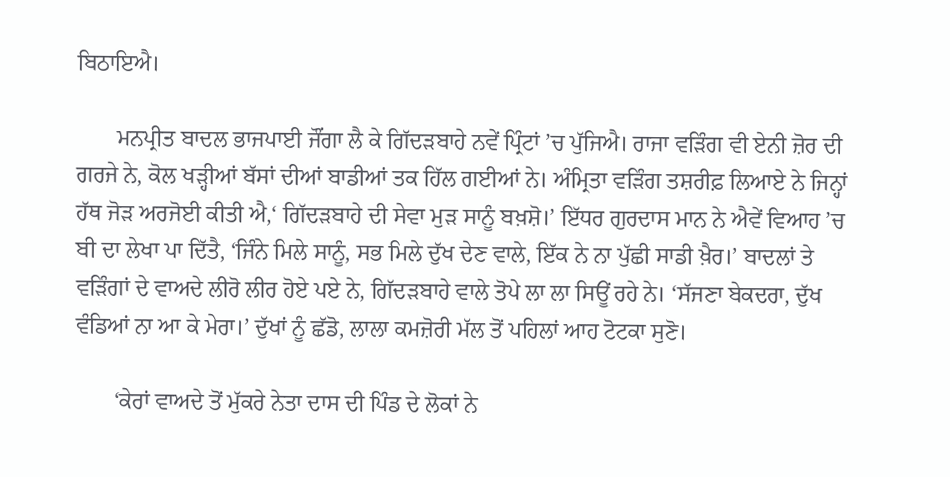ਬਿਠਾਇਐ।

       ਮਨਪ੍ਰੀਤ ਬਾਦਲ ਭਾਜਪਾਈ ਜੌਂਗਾ ਲੈ ਕੇ ਗਿੱਦੜਬਾਹੇ ਨਵੇਂ ਪ੍ਰਿੰਟਾਂ ’ਚ ਪੁੱਜਿਐ। ਰਾਜਾ ਵੜਿੰਗ ਵੀ ਏਨੀ ਜ਼ੋਰ ਦੀ ਗਰਜੇ ਨੇ, ਕੋਲ ਖੜ੍ਹੀਆਂ ਬੱਸਾਂ ਦੀਆਂ ਬਾਡੀਆਂ ਤਕ ਹਿੱਲ ਗਈਆਂ ਨੇ। ਅੰਮ੍ਰਿਤਾ ਵੜਿੰਗ ਤਸ਼ਰੀਫ਼ ਲਿਆਏ ਨੇ ਜਿਨ੍ਹਾਂ ਹੱਥ ਜੋੜ ਅਰਜੋਈ ਕੀਤੀ ਐ,‘ ਗਿੱਦੜਬਾਹੇ ਦੀ ਸੇਵਾ ਮੁੜ ਸਾਨੂੰ ਬਖ਼ਸ਼ੋ।’ ਇੱਧਰ ਗੁਰਦਾਸ ਮਾਨ ਨੇ ਐਵੇਂ ਵਿਆਹ ’ਚ ਬੀ ਦਾ ਲੇਖਾ ਪਾ ਦਿੱਤੈ, ‘ਜਿੰਨੇ ਮਿਲੇ ਸਾਨੂੰ, ਸਭ ਮਿਲੇ ਦੁੱਖ ਦੇਣ ਵਾਲੇ, ਇੱਕ ਨੇ ਨਾ ਪੁੱਛੀ ਸਾਡੀ ਖ਼ੈਰ।’ ਬਾਦਲਾਂ ਤੇ ਵੜਿੰਗਾਂ ਦੇ ਵਾਅਦੇ ਲੀਰੋ ਲੀਰ ਹੋਏ ਪਏ ਨੇ, ਗਿੱਦੜਬਾਹੇ ਵਾਲੇ ਤੋਪੇ ਲਾ ਲਾ ਸਿਊਂ ਰਹੇ ਨੇ। ‘ਸੱਜਣਾ ਬੇਕਦਰਾ, ਦੁੱਖ ਵੰਡਿਆਂ ਨਾ ਆ ਕੇ ਮੇਰਾ।’ ਦੁੱਖਾਂ ਨੂੰ ਛੱਡੋ, ਲਾਲਾ ਕਮਜ਼ੋਰੀ ਮੱਲ ਤੋਂ ਪਹਿਲਾਂ ਆਹ ਟੋਟਕਾ ਸੁਣੋ।

       ‘ਕੇਰਾਂ ਵਾਅਦੇ ਤੋਂ ਮੁੱਕਰੇ ਨੇਤਾ ਦਾਸ ਦੀ ਪਿੰਡ ਦੇ ਲੋਕਾਂ ਨੇ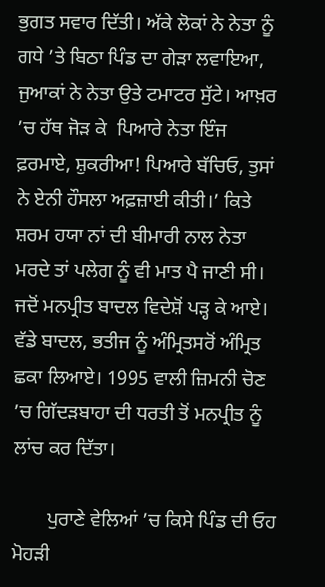ਭੁਗਤ ਸਵਾਰ ਦਿੱਤੀ। ਅੱਕੇ ਲੋਕਾਂ ਨੇ ਨੇਤਾ ਨੂੰ ਗਧੇ ’ਤੇ ਬਿਠਾ ਪਿੰਡ ਦਾ ਗੇੜਾ ਲਵਾਇਆ, ਜੁਆਕਾਂ ਨੇ ਨੇਤਾ ਉਤੇ ਟਮਾਟਰ ਸੁੱਟੇ। ਆਖ਼ਰ ’ਚ ਹੱਥ ਜੋੜ ਕੇ  ਪਿਆਰੇ ਨੇਤਾ ਇੰਜ ਫ਼ਰਮਾਏ, ਸ਼ੁਕਰੀਆ! ਪਿਆਰੇ ਬੱਚਿਓ, ਤੁਸਾਂ ਨੇ ਏਨੀ ਹੌਸਲਾ ਅਫ਼ਜ਼ਾਈ ਕੀਤੀ।’ ਕਿਤੇ ਸ਼ਰਮ ਹਯਾ ਨਾਂ ਦੀ ਬੀਮਾਰੀ ਨਾਲ ਨੇਤਾ ਮਰਦੇ ਤਾਂ ਪਲੇਗ ਨੂੰ ਵੀ ਮਾਤ ਪੈ ਜਾਣੀ ਸੀ। ਜਦੋਂ ਮਨਪ੍ਰੀਤ ਬਾਦਲ ਵਿਦੇਸ਼ੋਂ ਪੜ੍ਹ ਕੇ ਆਏ। ਵੱਡੇ ਬਾਦਲ, ਭਤੀਜ ਨੂੰ ਅੰਮ੍ਰਿਤਸਰੋਂ ਅੰਮ੍ਰਿਤ ਛਕਾ ਲਿਆਏ। 1995 ਵਾਲੀ ਜ਼ਿਮਨੀ ਚੋਣ ’ਚ ਗਿੱਦੜਬਾਹਾ ਦੀ ਧਰਤੀ ਤੋਂ ਮਨਪ੍ਰੀਤ ਨੂੰ ਲਾਂਚ ਕਰ ਦਿੱਤਾ।

       ਪੁਰਾਣੇ ਵੇਲਿਆਂ ’ਚ ਕਿਸੇ ਪਿੰਡ ਦੀ ਓਹ ਮੋਹੜੀ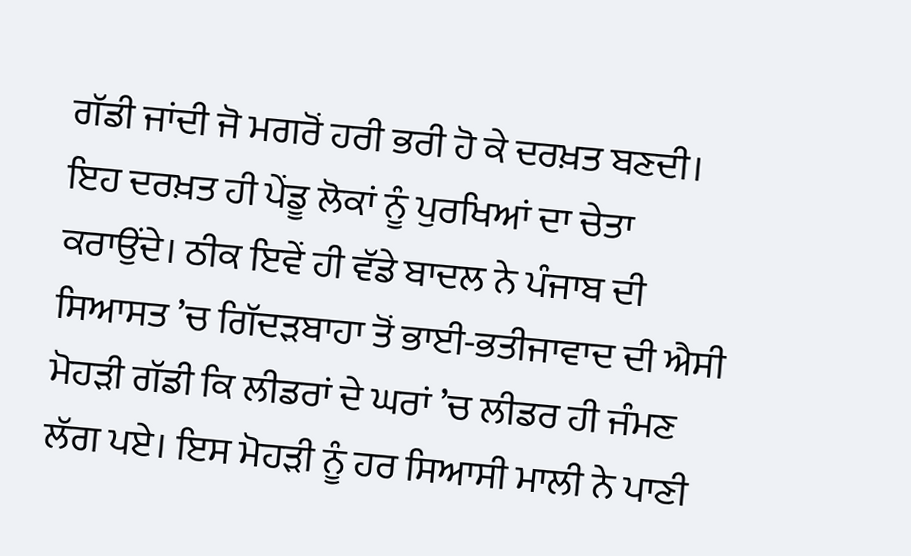ਗੱਡੀ ਜਾਂਦੀ ਜੋ ਮਗਰੋਂ ਹਰੀ ਭਰੀ ਹੋ ਕੇ ਦਰਖ਼ਤ ਬਣਦੀ। ਇਹ ਦਰਖ਼ਤ ਹੀ ਪੇਂਡੂ ਲੋਕਾਂ ਨੂੰ ਪੁਰਖਿਆਂ ਦਾ ਚੇਤਾ ਕਰਾਉਂਦੇ। ਠੀਕ ਇਵੇਂ ਹੀ ਵੱਡੇ ਬਾਦਲ ਨੇ ਪੰਜਾਬ ਦੀ ਸਿਆਸਤ ’ਚ ਗਿੱਦੜਬਾਹਾ ਤੋਂ ਭਾਈ-ਭਤੀਜਾਵਾਦ ਦੀ ਐਸੀ ਮੋਹੜੀ ਗੱਡੀ ਕਿ ਲੀਡਰਾਂ ਦੇ ਘਰਾਂ ’ਚ ਲੀਡਰ ਹੀ ਜੰਮਣ ਲੱਗ ਪਏ। ਇਸ ਮੋਹੜੀ ਨੂੰ ਹਰ ਸਿਆਸੀ ਮਾਲੀ ਨੇ ਪਾਣੀ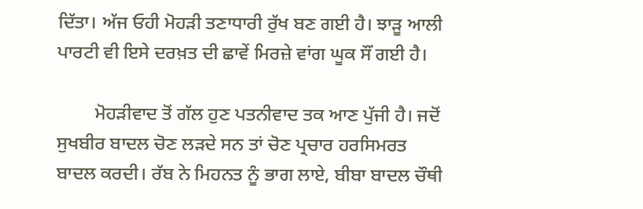ਦਿੱਤਾ। ਅੱਜ ਓਹੀ ਮੋਹੜੀ ਤਣਾਧਾਰੀ ਰੁੱਖ ਬਣ ਗਈ ਹੈ। ਝਾੜੂ ਆਲੀ ਪਾਰਟੀ ਵੀ ਇਸੇ ਦਰਖ਼ਤ ਦੀ ਛਾਵੇਂ ਮਿਰਜ਼ੇ ਵਾਂਗ ਘੂਕ ਸੌਂ ਗਈ ਹੈ।

        ਮੋਹੜੀਵਾਦ ਤੋਂ ਗੱਲ ਹੁਣ ਪਤਨੀਵਾਦ ਤਕ ਆਣ ਪੁੱਜੀ ਹੈ। ਜਦੋਂ ਸੁਖਬੀਰ ਬਾਦਲ ਚੋਣ ਲੜਦੇ ਸਨ ਤਾਂ ਚੋਣ ਪ੍ਰਚਾਰ ਹਰਸਿਮਰਤ ਬਾਦਲ ਕਰਦੀ। ਰੱਬ ਨੇ ਮਿਹਨਤ ਨੂੰ ਭਾਗ ਲਾਏ, ਬੀਬਾ ਬਾਦਲ ਚੌਥੀ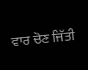ਵਾਰ ਚੋਣ ਜਿੱਤੀ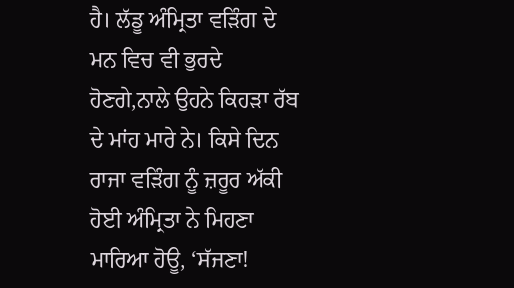ਹੈ। ਲੱਡੂ ਅੰਮ੍ਰਿਤਾ ਵੜਿੰਗ ਦੇ ਮਨ ਵਿਚ ਵੀ ਭੁਰਦੇ ਹੋਣਗੇ,ਨਾਲੇ ਉਹਨੇ ਕਿਹੜਾ ਰੱਬ ਦੇ ਮਾਂਹ ਮਾਰੇ ਨੇ। ਕਿਸੇ ਦਿਨ ਰਾਜਾ ਵੜਿੰਗ ਨੂੰ ਜ਼ਰੂਰ ਅੱਕੀ ਹੋਈ ਅੰਮ੍ਰਿਤਾ ਨੇ ਮਿਹਣਾ ਮਾਰਿਆ ਹੋਊ, ‘ਸੱਜਣਾ!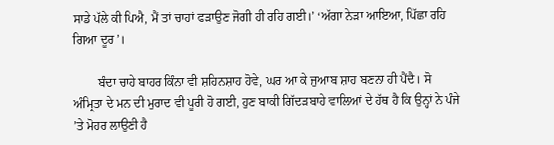ਸਾਡੇ ਪੱਲੇ ਕੀ ਪਿਐ, ਮੈਂ ਤਾਂ ਚਾਹਾਂ ਫੜਾਉਣ ਜੋਗੀ ਹੀ ਰਹਿ ਗਈ।’ ‘ਅੱਗਾ ਨੇੜਾ ਆਇਆ, ਪਿੱਛਾ ਰਹਿ ਗਿਆ ਦੂਰ’।

        ਬੰਦਾ ਚਾਹੇ ਬਾਹਰ ਕਿੰਨਾ ਵੀ ਸ਼ਹਿਨਸ਼ਾਹ ਹੋਵੇ, ਘਰ ਆ ਕੇ ਜੁਆਬ ਸ਼ਾਹ ਬਣਨਾ ਹੀ ਪੈਂਦੈ। ਸੋ ਅੰਮ੍ਰਿਤਾ ਦੇ ਮਨ ਦੀ ਮੁਰਾਦ ਵੀ ਪੂਰੀ ਹੋ ਗਈ, ਹੁਣ ਬਾਕੀ ਗਿੱਦੜਬਾਹੇ ਵਾਲਿਆਂ ਦੇ ਹੱਥ ਹੈ ਕਿ ਉਨ੍ਹਾਂ ਨੇ ਪੰਜੇ ’ਤੇ ਮੋਹਰ ਲਾਉਣੀ ਹੈ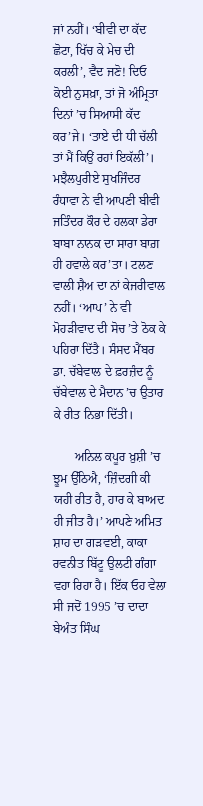ਜਾਂ ਨਹੀਂ। ‘ਬੀਵੀ ਦਾ ਕੱਦ ਛੋਟਾ, ਖਿੱਚ ਕੇ ਮੇਚ ਦੀ ਕਰਲੀ’, ਵੈਦ ਜਣੋ! ਦਿਓ ਕੋਈ ਨੁਸਖ਼ਾ, ਤਾਂ ਜੋ ਅੰਮ੍ਰਿਤਾ ਦਿਨਾਂ ’ਚ ਸਿਆਸੀ ਕੱਦ ਕਰ’ਜੇ। ‘ਤਾਏ ਦੀ ਧੀ ਚੱਲੀ ਤਾਂ ਮੈਂ ਕਿਉਂ ਰਹਾਂ ਇਕੱਲੀ’। ਮਝੈਲਪੁਰੀਏ ਸੁਖਜਿੰਦਰ ਰੰਧਾਵਾ ਨੇ ਵੀ ਆਪਣੀ ਬੀਵੀ ਜਤਿੰਦਰ ਕੌਰ ਦੇ ਹਲਕਾ ਡੇਰਾ ਬਾਬਾ ਨਾਨਕ ਦਾ ਸਾਰਾ ਬਾਗ਼ ਹੀ ਹਵਾਲੇ ਕਰ’ਤਾ। ਟਲਣ ਵਾਲੀ ਸ਼ੈਅ ਦਾ ਨਾਂ ਕੇਜਰੀਵਾਲ ਨਹੀਂ। ‘ਆਪ’ ਨੇ ਵੀ ਮੋਹੜੀਵਾਦ ਦੀ ਸੋਚ ’ਤੇ ਠੋਕ ਕੇ ਪਹਿਰਾ ਦਿੱਤੈ। ਸੰਸਦ ਮੈਂਬਰ ਡਾ. ਚੱਬੇਵਾਲ ਦੇ ਫ਼ਰਜ਼ੰਦ ਨੂੰ ਚੱਬੇਵਾਲ ਦੇ ਮੈਦਾਨ ’ਚ ਉਤਾਰ ਕੇ ਰੀਤ ਨਿਭਾ ਦਿੱਤੀ।

       ਅਨਿਲ ਕਪੂਰ ਖ਼ੁਸ਼ੀ ’ਚ ਝੂਮ ਉੱਠਿਐ, ‘ਜ਼ਿੰਦਗੀ ਕੀ ਯਹੀ ਰੀਤ ਹੈ, ਹਾਰ ਕੇ ਬਾਅਦ ਹੀ ਜੀਤ ਹੈ।’ ਆਪਣੇ ਅਮਿਤ ਸ਼ਾਹ ਦਾ ਗੜਵਈ, ਕਾਕਾ ਰਵਨੀਤ ਬਿੱਟੂ ਉਲਟੀ ਗੰਗਾ ਵਹਾ ਰਿਹਾ ਹੈ। ਇੱਕ ਓਹ ਵੇਲਾ ਸੀ ਜਦੋਂ 1995 ’ਚ ਦਾਦਾ ਬੇਅੰਤ ਸਿੰਘ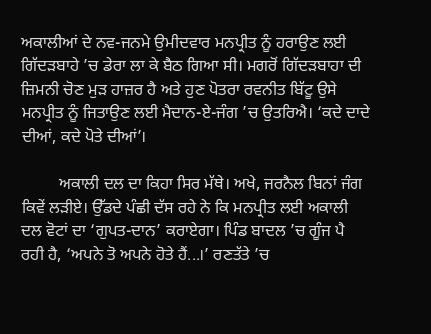ਅਕਾਲੀਆਂ ਦੇ ਨਵ-ਜਨਮੇ ਉਮੀਦਵਾਰ ਮਨਪ੍ਰੀਤ ਨੂੰ ਹਰਾਉਣ ਲਈ ਗਿੱਦੜਬਾਹੇ ’ਚ ਡੇਰਾ ਲਾ ਕੇ ਬੈਠ ਗਿਆ ਸੀ। ਮਗਰੋਂ ਗਿੱਦੜਬਾਹਾ ਦੀ ਜ਼ਿਮਨੀ ਚੋਣ ਮੁੜ ਹਾਜ਼ਰ ਹੈ ਅਤੇ ਹੁਣ ਪੋਤਰਾ ਰਵਨੀਤ ਬਿੱਟੂ ਉਸੇ ਮਨਪ੍ਰੀਤ ਨੂੰ ਜਿਤਾਉਣ ਲਈ ਮੈਦਾਨ-ਏ-ਜੰਗ ’ਚ ਉਤਰਿਐ। ‘ਕਦੇ ਦਾਦੇ ਦੀਆਂ, ਕਦੇ ਪੋਤੇ ਦੀਆਂ’।

         ਅਕਾਲੀ ਦਲ ਦਾ ਕਿਹਾ ਸਿਰ ਮੱਥੇ। ਅਖੇ, ਜਰਨੈਲ ਬਿਨਾਂ ਜੰਗ ਕਿਵੇਂ ਲੜੀਏ। ਉੱਡਦੇ ਪੰਛੀ ਦੱਸ ਰਹੇ ਨੇ ਕਿ ਮਨਪ੍ਰੀਤ ਲਈ ਅਕਾਲੀ ਦਲ ਵੋਟਾਂ ਦਾ ‘ਗੁਪਤ-ਦਾਨ’ ਕਰਾਏਗਾ। ਪਿੰਡ ਬਾਦਲ ’ਚ ਗੂੰਜ ਪੈ ਰਹੀ ਹੈ, ‘ਅਪਨੇ ਤੋ ਅਪਨੇ ਹੋਤੇ ਹੈਂ...।’ ਰਣਤੱਤੇ ’ਚ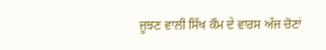ਜੂਝਣ ਵਾਲੀ ਸਿੱਖ ਕੌਮ ਦੇ ਵਾਰਸ ਅੱਜ ਚੋਣਾਂ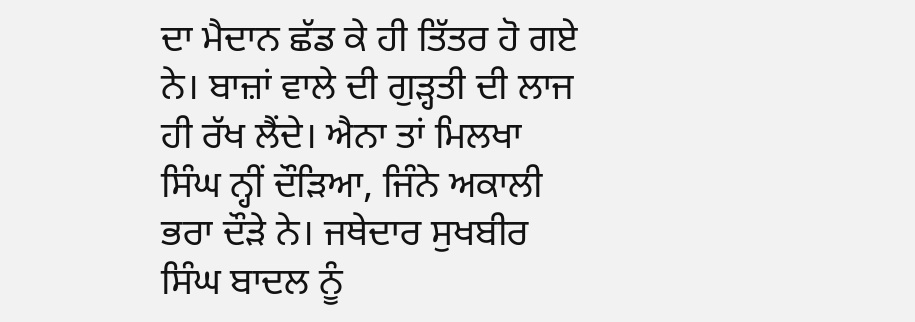ਦਾ ਮੈਦਾਨ ਛੱਡ ਕੇ ਹੀ ਤਿੱਤਰ ਹੋ ਗਏ ਨੇ। ਬਾਜ਼ਾਂ ਵਾਲੇ ਦੀ ਗੁੜ੍ਹਤੀ ਦੀ ਲਾਜ ਹੀ ਰੱਖ ਲੈਂਦੇ। ਐਨਾ ਤਾਂ ਮਿਲਖਾ ਸਿੰਘ ਨ੍ਹੀਂ ਦੌੜਿਆ, ਜਿੰਨੇ ਅਕਾਲੀ ਭਰਾ ਦੌੜੇ ਨੇ। ਜਥੇਦਾਰ ਸੁਖਬੀਰ ਸਿੰਘ ਬਾਦਲ ਨੂੰ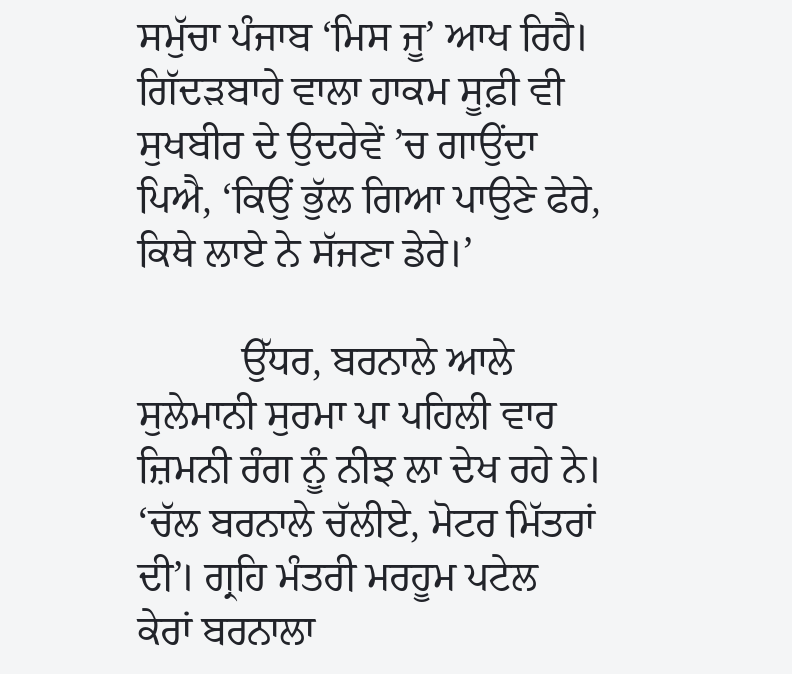ਸਮੁੱਚਾ ਪੰਜਾਬ ‘ਮਿਸ ਜੂ’ ਆਖ ਰਿਹੈ। ਗਿੱਦੜਬਾਹੇ ਵਾਲਾ ਹਾਕਮ ਸੂਫ਼ੀ ਵੀ ਸੁਖਬੀਰ ਦੇ ਉਦਰੇਵੇਂ ’ਚ ਗਾਉਂਦਾ ਪਿਐ, ‘ਕਿਉਂ ਭੁੱਲ ਗਿਆ ਪਾਉਣੇ ਫੇਰੇ, ਕਿਥੇ ਲਾਏ ਨੇ ਸੱਜਣਾ ਡੇਰੇ।’

          ਉੱਧਰ, ਬਰਨਾਲੇ ਆਲੇ ਸੁਲੇਮਾਨੀ ਸੁਰਮਾ ਪਾ ਪਹਿਲੀ ਵਾਰ ਜ਼ਿਮਨੀ ਰੰਗ ਨੂੰ ਨੀਝ ਲਾ ਦੇਖ ਰਹੇ ਨੇ। ‘ਚੱਲ ਬਰਨਾਲੇ ਚੱਲੀਏ, ਮੋਟਰ ਮਿੱਤਰਾਂ ਦੀ’। ਗ੍ਰਹਿ ਮੰਤਰੀ ਮਰਹੂਮ ਪਟੇਲ ਕੇਰਾਂ ਬਰਨਾਲਾ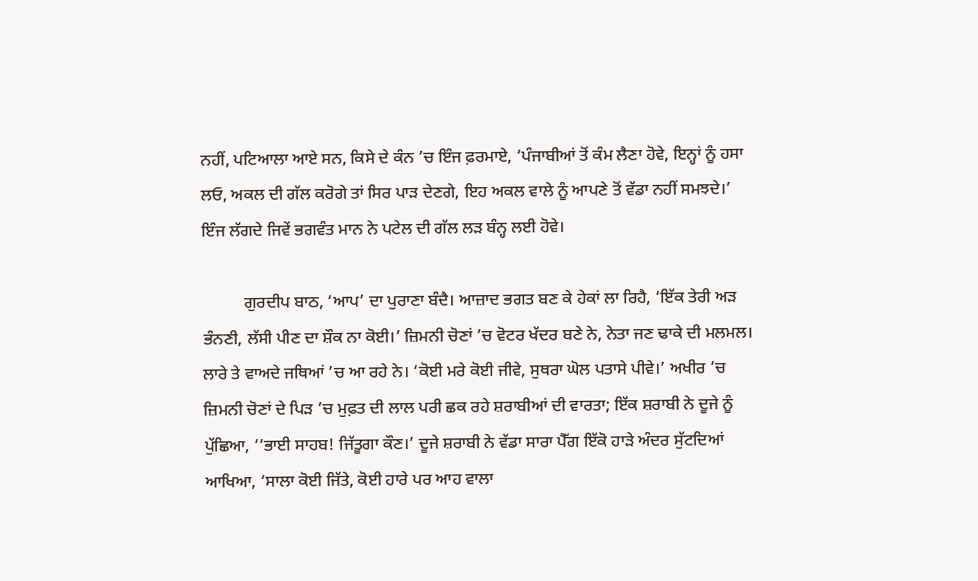ਨਹੀਂ, ਪਟਿਆਲਾ ਆਏ ਸਨ, ਕਿਸੇ ਦੇ ਕੰਨ ’ਚ ਇੰਜ ਫ਼ਰਮਾਏ, ‘ਪੰਜਾਬੀਆਂ ਤੋਂ ਕੰਮ ਲੈਣਾ ਹੋਵੇ, ਇਨ੍ਹਾਂ ਨੂੰ ਹਸਾ ਲਓ, ਅਕਲ ਦੀ ਗੱਲ ਕਰੋਗੇ ਤਾਂ ਸਿਰ ਪਾੜ ਦੇਣਗੇ, ਇਹ ਅਕਲ ਵਾਲੇ ਨੂੰ ਆਪਣੇ ਤੋਂ ਵੱਡਾ ਨਹੀਂ ਸਮਝਦੇ।’ ਇੰਜ ਲੱਗਦੇ ਜਿਵੇਂ ਭਗਵੰਤ ਮਾਨ ਨੇ ਪਟੇਲ ਦੀ ਗੱਲ ਲੜ ਬੰਨ੍ਹ ਲਈ ਹੋਵੇ।

          ਗੁਰਦੀਪ ਬਾਠ, ‘ਆਪ’ ਦਾ ਪੁਰਾਣਾ ਬੰਦੈ। ਆਜ਼ਾਦ ਭਗਤ ਬਣ ਕੇ ਹੇਕਾਂ ਲਾ ਰਿਹੈ, ‘ਇੱਕ ਤੇਰੀ ਅੜ ਭੰਨਣੀ, ਲੱਸੀ ਪੀਣ ਦਾ ਸ਼ੌਕ ਨਾ ਕੋਈ।’ ਜ਼ਿਮਨੀ ਚੋਣਾਂ ’ਚ ਵੋਟਰ ਖੱਦਰ ਬਣੇ ਨੇ, ਨੇਤਾ ਜਣ ਢਾਕੇ ਦੀ ਮਲਮਲ। ਲਾਰੇ ਤੇ ਵਾਅਦੇ ਜਥਿਆਂ ’ਚ ਆ ਰਹੇ ਨੇ। ‘ਕੋਈ ਮਰੇ ਕੋਈ ਜੀਵੇ, ਸੁਥਰਾ ਘੋਲ ਪਤਾਸੇ ਪੀਵੇ।’ ਅਖੀਰ ’ਚ ਜ਼ਿਮਨੀ ਚੋਣਾਂ ਦੇ ਪਿੜ ’ਚ ਮੁਫ਼ਤ ਦੀ ਲਾਲ ਪਰੀ ਛਕ ਰਹੇ ਸ਼ਰਾਬੀਆਂ ਦੀ ਵਾਰਤਾ; ਇੱਕ ਸ਼ਰਾਬੀ ਨੇ ਦੂਜੇ ਨੂੰ ਪੁੱਛਿਆ, ‘‘ਭਾਈ ਸਾਹਬ! ਜਿੱਤੂਗਾ ਕੌਣ।’ ਦੂਜੇ ਸ਼ਰਾਬੀ ਨੇ ਵੱਡਾ ਸਾਰਾ ਪੈੱਗ ਇੱਕੋ ਹਾੜੇ ਅੰਦਰ ਸੁੱਟਦਿਆਂ ਆਖਿਆ, ‘ਸਾਲਾ ਕੋਈ ਜਿੱਤੇ, ਕੋਈ ਹਾਰੇ ਪਰ ਆਹ ਵਾਲਾ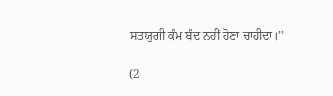ਸਤਯੁਗੀ ਕੰਮ ਬੰਦ ਨਹੀਂ ਹੋਣਾ ਚਾਹੀਦਾ।’’

(2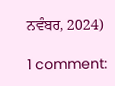ਨਵੰਬਰ, 2024)

1 comment: